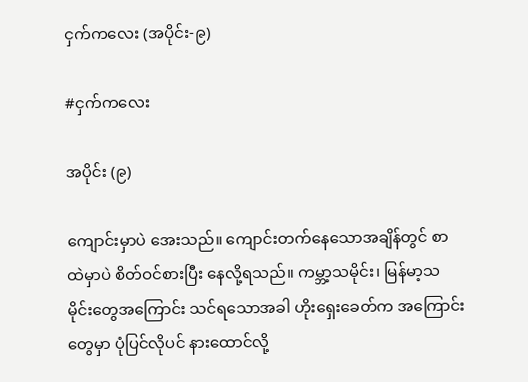ငှက်ကလေး (အပိုင်း-၉)

#ငှက်ကလေး

အပိုင်း (၉)

ကျောင်းမှာပဲ အေးသည်။ ကျောင်းတက်နေသောအချိန်တွင် စာထဲမှာပဲ စိတ်ဝင်စားပြီး နေလို့ရသည်။ ကမ္ဘာ့သမိုင်း၊ မြန်မာ့သမိုင်းတွေအကြောင်း သင်ရသောအခါ ဟိုးရှေးခေတ်က အကြောင်းတွေမှာ ပုံပြင်လိုပင် နားထောင်လို့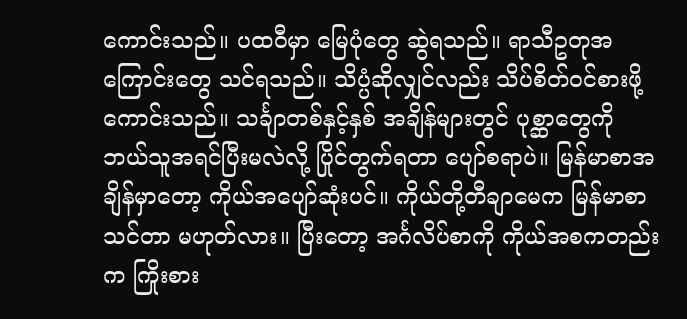ကောင်းသည်။ ပထဝီမှာ မြေပုံတွေ ဆွဲရသည်။ ရာသီဥတုအကြောင်းတွေ သင်ရသည်။ သိပ္ပံဆိုလျှင်လည်း သိပ်စိတ်ဝင်စားဖို့ ကောင်းသည်။ သင်္ချာတစ်နှင့်နှစ် အချိန်များတွင် ပုစ္ဆာတွေကို ဘယ်သူအရင်ပြီးမလဲလို့ ပြိုင်တွက်ရတာ ပျော်စရာပဲ။ မြန်မာစာအချိန်မှာတော့ ကိုယ်အပျော်ဆုံးပင်။ ကိုယ်တို့တီချာမေက မြန်မာစာသင်တာ မဟုတ်လား။ ပြီးတော့ အင်္ဂလိပ်စာကို ကိုယ်အစကတည်းက ကြိုးစား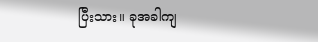ပြီးသား။ ခုအခါကျ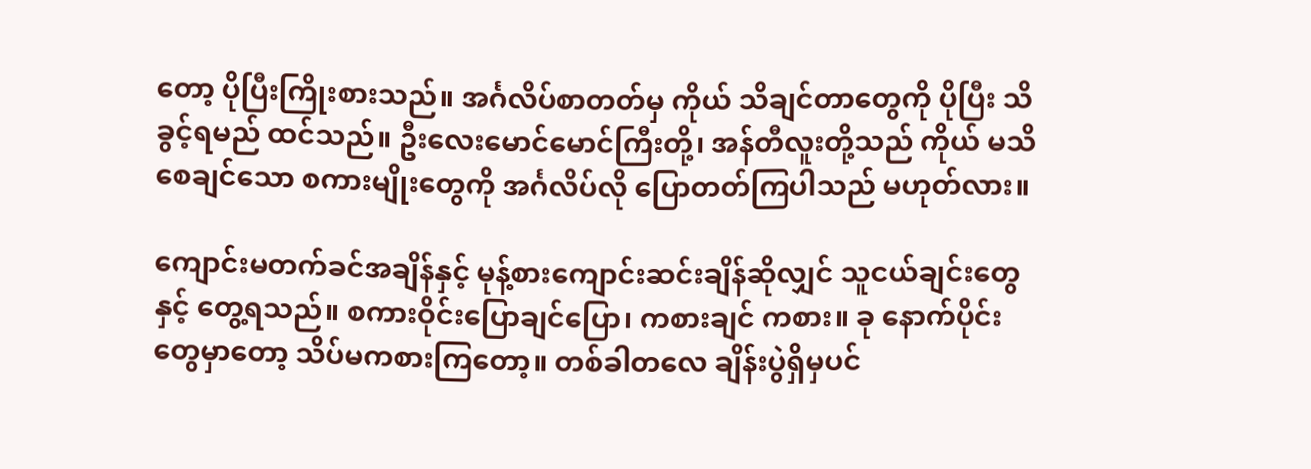တော့ ပိုပြီးကြိုးစားသည်။ အင်္ဂလိပ်စာတတ်မှ ကိုယ် သိချင်တာတွေကို ပိုပြီး သိခွင့်ရမည် ထင်သည်။ ဦးလေးမောင်မောင်ကြီးတို့၊ အန်တီလူးတို့သည် ကိုယ် မသိစေချင်သော စကားမျိုးတွေကို အင်္ဂလိပ်လို ပြောတတ်ကြပါသည် မဟုတ်လား။

ကျောင်းမတက်ခင်အချိန်နှင့် မုန့်စားကျောင်းဆင်းချိန်ဆိုလျှင် သူငယ်ချင်းတွေနှင့် တွေ့ရသည်။ စကားဝိုင်းပြောချင်ပြော၊ ကစားချင် ကစား။ ခု နောက်ပိုင်းတွေမှာတော့ သိပ်မကစားကြတော့။ တစ်ခါတလေ ချိန်းပွဲရှိမှပင်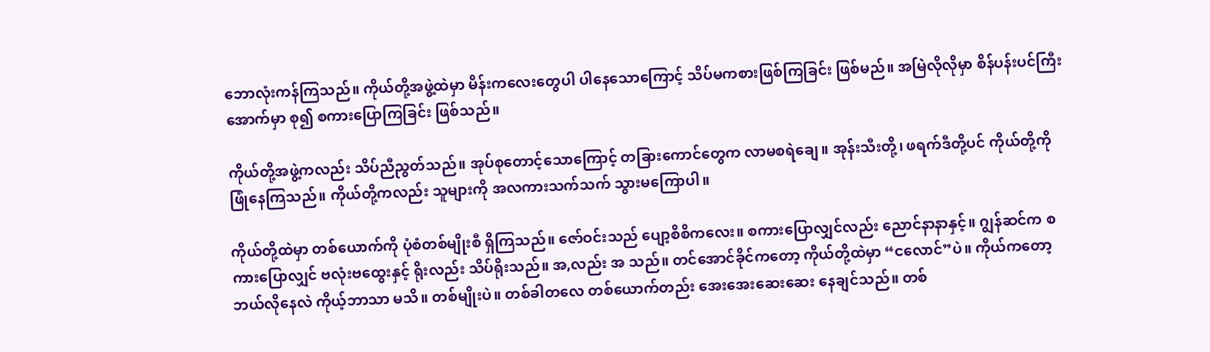ဘောလုံးကန်ကြသည်။ ကိုယ်တို့အဖွဲ့ထဲမှာ မိန်းကလေးတွေပါ ပါနေသောကြောင့် သိပ်မကစားဖြစ်ကြခြင်း ဖြစ်မည်။ အမြဲလိုလိုမှာ စိန်ပန်းပင်ကြီးအောက်မှာ စု၍ စကားပြောကြခြင်း ဖြစ်သည်။

ကိုယ်တို့အဖွဲ့ကလည်း သိပ်ညီညွတ်သည်။ အုပ်စုတောင့်သောကြောင့် တခြားကောင်တွေက လာမစရဲချေ။ အုန်းသီးတို့၊ ဖရက်ဒီတို့ပင် ကိုယ်တို့ကို ဖြုံနေကြသည်။ ကိုယ်တို့ကလည်း သူများကို အလကားသက်သက် သွားမကြောပါ။

ကိုယ်တို့ထဲမှာ တစ်ယောက်ကို ပုံစံတစ်မျိုးစီ ရှိကြသည်။ ဇော်ဝင်းသည် ပျော့စိစိကလေး။ စကားပြောလျှင်လည်း ညောင်နာနာနှင့်။ ဂျွန်ဆင်က စကားပြောလျှင် ဗလုံးဗထွေးနှင့် ရိုးလည်း သိပ်ရိုးသည်။ အ,လည်း အ သည်။ တင်အောင်ခိုင်ကတော့ ကိုယ်တို့ထဲမှာ “ငလောင်”ပဲ။ ကိုယ်ကတော့ ဘယ်လိုနေလဲ ကိုယ့်ဘာသာ မသိ။ တစ်မျိုးပဲ။ တစ်ခါတလေ တစ်ယောက်တည်း အေးအေးဆေးဆေး နေချင်သည်။ တစ်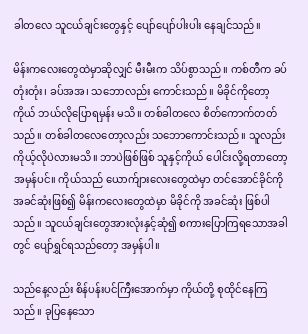ခါတလေ သူငယ်ချင်းတွေနှင့် ပျော်ပျော်ပါးပါး နေချင်သည်။

မိန်းကလေးတွေထဲမှာဆိုလျှင် မီးမီးက သိပ်စွာသည်။ ကစ်တီက ခပ်တုံးတုံး၊ ခပ်အအ၊ သဘောလည်း ကောင်းသည်။ မိခိုင်ကိုတော့ ကိုယ် ဘယ်လိုပြောရမှန်း မသိ။ တစ်ခါတလေ စိတ်ကောက်တတ်သည်။ တစ်ခါတလေတော့လည်း သဘောကောင်းသည်။ သူလည်း ကိုယ့်လိုပဲလားမသိ။ ဘာပဲဖြစ်ဖြစ် သူနှင့်ကိုယ် ပေါင်းလို့ရတာတော့ အမှန်ပင်။ ကိုယ်သည် ယောက်ျားလေးတွေထဲမှာ တင်အောင်ခိုင်ကို အခင်ဆုံးဖြစ်၍ မိန်းကလေးတွေထဲမှာ မိခိုင်ကို အခင်ဆုံး ဖြစ်ပါသည်။ သူငယ်ချင်းတွေအားလုံးနှင့်ဆုံ၍ စကားပြောကြရသောအခါတွင် ပျော်ရွှင်ရသည်တော့ အမှန်ပါ။

သည်နေ့လည်း စိန်ပန်းပင်ကြီးအောက်မှာ ကိုယ်တို့ စုထိုင်နေကြသည်။ ခုပြနေသော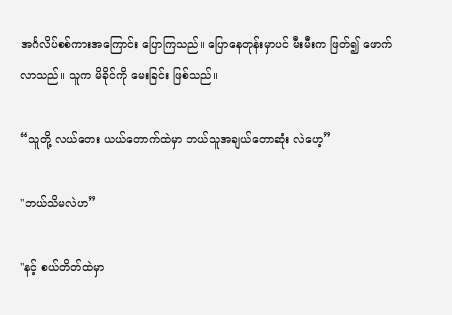အင်္ဂလိပ်စစ်ကားအကြောင်း ပြောကြသည်။ ပြောနေတုန်းမှာပင် မီးမီးက ဖြတ်၍ ဖောက်လာသည်။ သူက မိခိုင်ကို မေးခြင်း ဖြစ်သည်။

“သူတို့ လယ်တေး ယယ်တောက်ထဲမှာ ဘယ်သူအချယ်တောဆုံး လဲဟေ့”

"ဘယ်သိမလဲဟ”

"နင့် စယ်တိတ်ထဲမှာ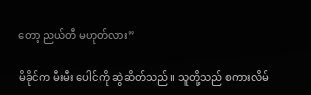တော့ ညယ်တီ မဟုတ်လား”

မိခိုင်က မီးမီး ပေါင်ကို ဆွဲဆိတ်သည်။ သူတို့သည် စကားလိမ်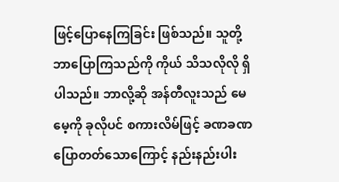ဖြင့်ပြောနေကြခြင်း ဖြစ်သည်။ သူတို့ ဘာပြောကြသည်ကို ကိုယ် သိသလိုလို ရှိပါသည်။ ဘာလို့ဆို အန်တီလူးသည် မေမေ့ကို ခုလိုပင် စကားလိမ်ဖြင့် ခဏခဏ ပြောတတ်သောကြောင့် နည်းနည်းပါး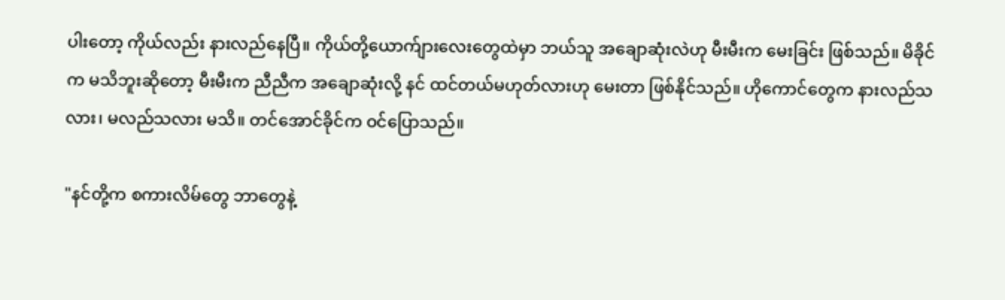ပါးတော့ ကိုယ်လည်း နားလည်နေပြီ။ ကိုယ်တို့ယောက်ျားလေးတွေထဲမှာ ဘယ်သူ အချောဆုံးလဲဟု မီးမီးက မေးခြင်း ဖြစ်သည်။ မိခိုင်က မသိဘူးဆိုတော့ မီးမီးက ညီညီက အချောဆုံးလို့ နင် ထင်တယ်မဟုတ်လားဟု မေးတာ ဖြစ်နိုင်သည်။ ဟိုကောင်တွေက နားလည်သလား၊ မလည်သလား မသိ။ တင်အောင်ခိုင်က ဝင်ပြောသည်။

"နင်တို့က စကားလိမ်တွေ ဘာတွေနဲ့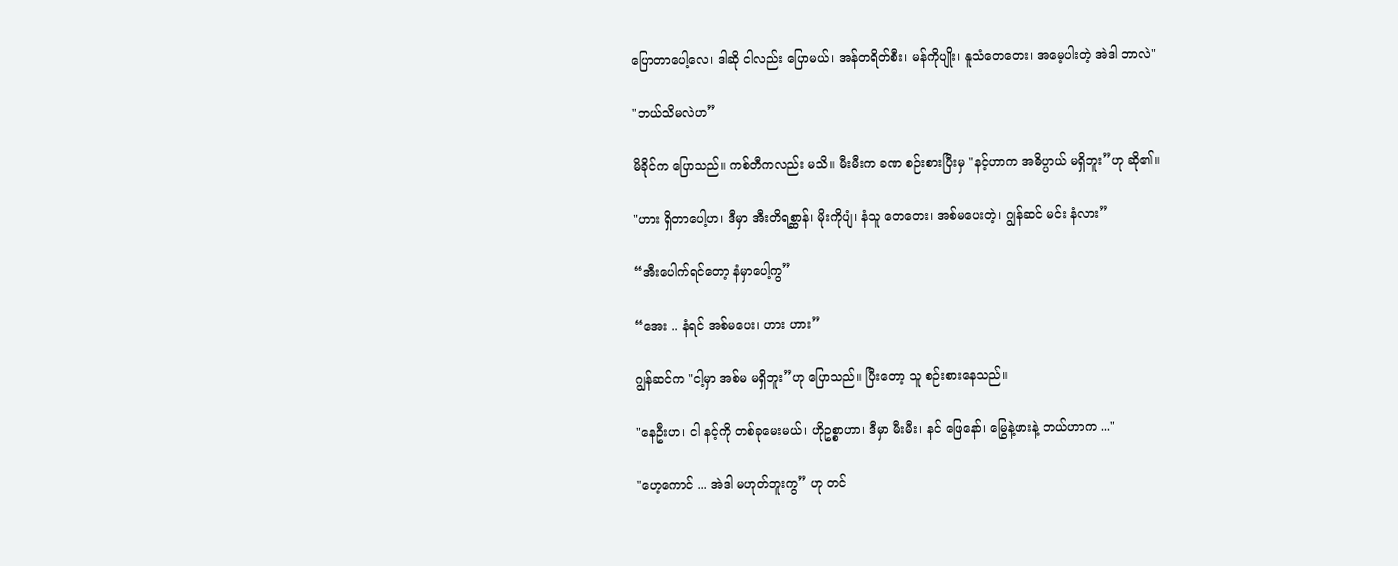ပြောတာပေါ့လေ၊ ဒါဆို ငါလည်း ပြောမယ်၊ အန်တရိတ်စီး၊ မန်ကိုပျိုး၊ နူသံတေတေး၊ အမေ့ပါးတဲ့ အဲဒါ ဘာလဲ"

"ဘယ်သိမလဲဟ”

မိခိုင်က ပြောသည်။ ကစ်တီကလည်း မသိ။ မီးမီးက ခဏ စဉ်းစားပြီးမှ "နင့်ဟာက အဓိပ္ပာယ် မရှိဘူး”ဟု ဆို၏။

"ဟား ရှိတာပေါ့ဟ၊ ဒီမှာ အီးတိရစ္ဆာန်၊ မိုးကိုပျံ၊ နံသူ တေတေး၊ အစ်မပေးတဲ့၊ ဂျွန်ဆင် မင်း နံလား”

“အီးပေါက်ရင်တော့ နံမှာပေါ့ကွ”

“အေး .. နံရင် အစ်မပေး၊ ဟား ဟား”

ဂျွန်ဆင်က "ငါ့မှာ အစ်မ မရှိဘူး”ဟု ပြောသည်။ ပြီးတော့ သူ စဉ်းစားနေသည်။

"နေဦးဟ၊ ငါ နင့်ကို တစ်ခုမေးမယ်၊ ဟိုဥစ္စာဟာ၊ ဒီမှာ မီးမီး၊ နင် ဖြေနော်၊ မြွေနဲ့ဖားနဲ့ ဘယ်ဟာက ..."

"ဟေ့ကောင် ... အဲဒါ မဟုတ်ဘူးကွ” ဟု တင်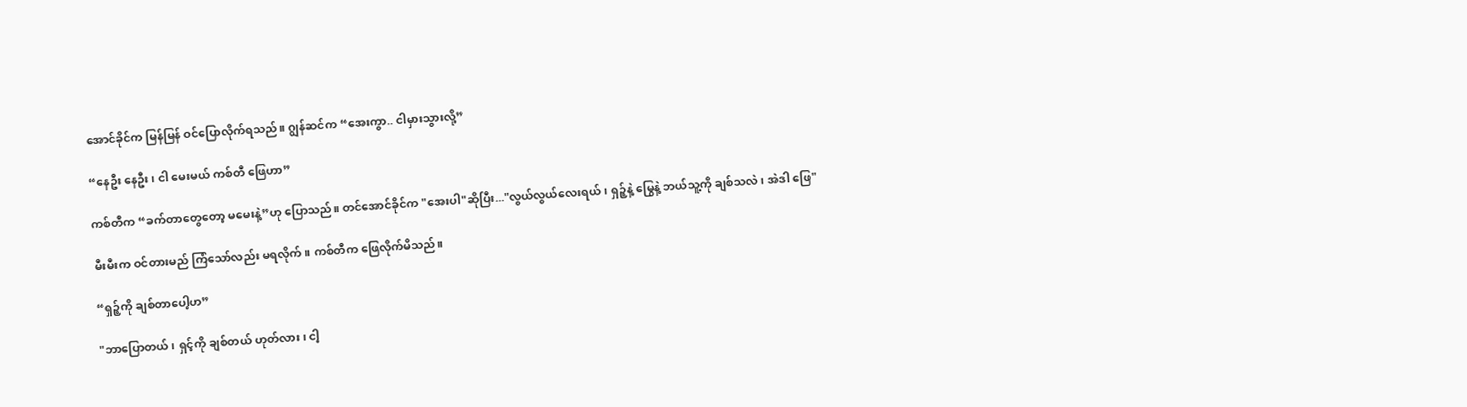အောင်ခိုင်က မြန်မြန် ဝင်ပြောလိုက်ရသည်။ ဂျွန်ဆင်က “အေးကွာ.. ငါမှားသွားလို့”

“နေဦး နေဦး၊ ငါ မေးမယ် ကစ်တီ ဖြေဟာ”

ကစ်တီက “ခက်တာတွေတော့ မမေးနဲ့”ဟု ပြောသည်။ တင်အောင်ခိုင်က "အေးပါ"ဆိုပြီး..."လွယ်လွယ်လေးရယ်၊ ရှဉ့်နဲ့ မြွေနဲ့ ဘယ်သူ့ကို ချစ်သလဲ၊ အဲဒါ ဖြေ"

မီးမီးက ဝင်တားမည် ကြံသော်လည်း မရလိုက်။ ကစ်တီက ဖြေလိုက်မိသည်။

“ရှဉ့်ကို ချစ်တာပေါ့ဟ”

"ဘာပြောတယ်၊ ရှင့်ကို ချစ်တယ် ဟုတ်လား၊ ငါ့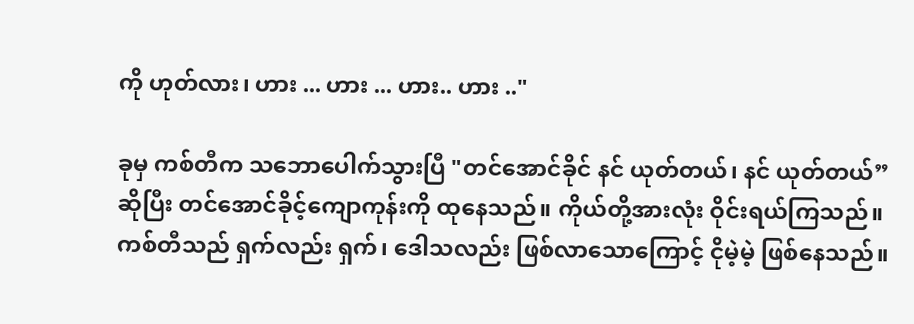ကို ဟုတ်လား၊ ဟား ... ဟား ... ဟား.. ဟား .."

ခုမှ ကစ်တီက သဘောပေါက်သွားပြီ "တင်အောင်ခိုင် နင် ယုတ်တယ်၊ နင် ယုတ်တယ်”ဆိုပြီး တင်အောင်ခိုင့်ကျောကုန်းကို ထုနေသည်။ ကိုယ်တို့အားလုံး ဝိုင်းရယ်ကြသည်။ ကစ်တီသည် ရှက်လည်း ရှက်၊ ဒေါသလည်း ဖြစ်လာသောကြောင့် ငိုမဲ့မဲ့ ဖြစ်နေသည်။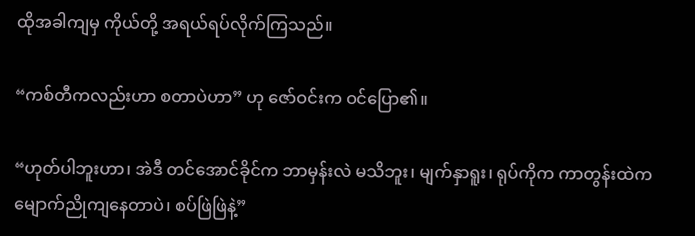ထိုအခါကျမှ ကိုယ်တို့ အရယ်ရပ်လိုက်ကြသည်။

“ကစ်တီကလည်းဟာ စတာပဲဟာ” ဟု ဇော်ဝင်းက ဝင်ပြော၏။

“ဟုတ်ပါဘူးဟာ၊ အဲဒီ တင်အောင်ခိုင်က ဘာမှန်းလဲ မသိဘူး၊ မျက်နှာရူး၊ ရုပ်ကိုက ကာတွန်းထဲက မျောက်ညိုကျနေတာပဲ၊ စပ်ဖြဲဖြဲနဲ့”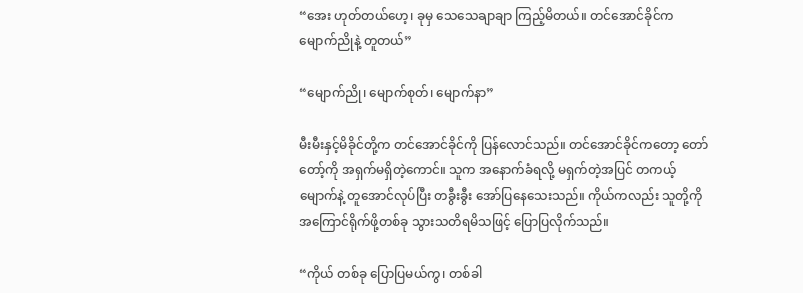“အေး ဟုတ်တယ်ဟေ့၊ ခုမှ သေသေချာချာ ကြည့်မိတယ်။ တင်အောင်ခိုင်က မျောက်ညိုနဲ့ တူတယ်”

“မျောက်ညို၊ မျောက်စုတ်၊ မျောက်နာ”

မီးမီးနှင့်မိခိုင်တို့က တင်အောင်ခိုင်ကို ပြန်လောင်သည်။ တင်အောင်ခိုင်ကတော့ တော်တော့်ကို အရှက်မရှိတဲ့ကောင်။ သူက အနောက်ခံရလို့ မရှက်တဲ့အပြင် တကယ့်မျောက်နဲ့ တူအောင်လုပ်ပြီး တခွီးခွီး အော်ပြနေသေးသည်။ ကိုယ်ကလည်း သူတို့ကို အကြောင်ရိုက်ဖို့တစ်ခု သွားသတိရမိသဖြင့် ပြောပြလိုက်သည်။

“ကိုယ် တစ်ခု ပြောပြမယ်ကွ၊ တစ်ခါ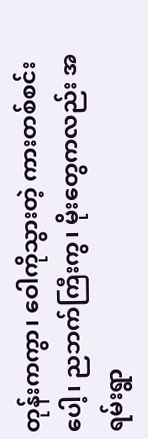တုန်းကကွာ၊ ဝေါကိုသွားတဲ့ ကားတစ်စင်းပေါ့၊ ညဘက်ကြီးကွ၊ မိုးတွေကလည်း အရမ်းရွာ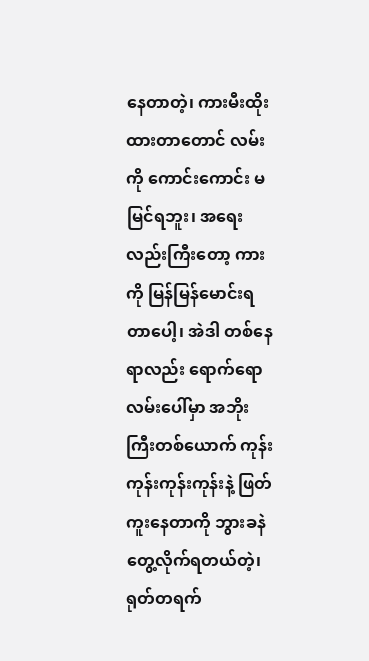နေတာတဲ့၊ ကားမီးထိုးထားတာတောင် လမ်းကို ကောင်းကောင်း မမြင်ရဘူး၊ အရေးလည်းကြီးတော့ ကားကို မြန်မြန်မောင်းရတာပေါ့၊ အဲဒါ တစ်နေရာလည်း ရောက်ရော လမ်းပေါ်မှာ အဘိုးကြီးတစ်ယောက် ကုန်းကုန်းကုန်းကုန်းနဲ့ ဖြတ်ကူးနေတာကို ဘွားခနဲ တွေ့လိုက်ရတယ်တဲ့၊ ရုတ်တရက်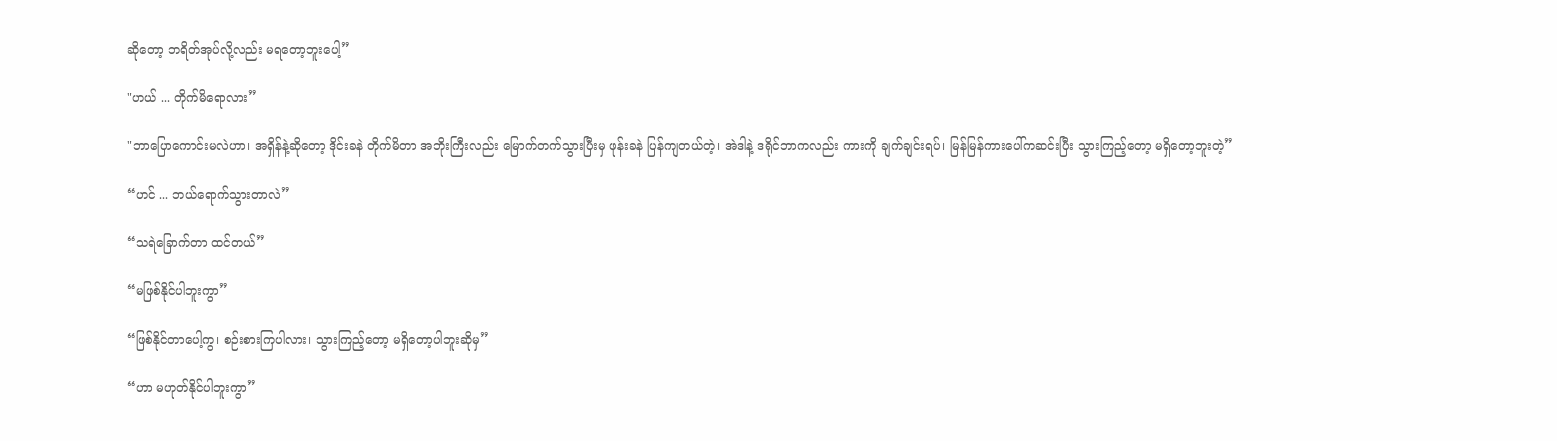ဆိုတော့ ဘရိတ်အုပ်လို့လည်း မရတော့ဘူးပေါ့”

"ဟယ် ... တိုက်မိရောလား”

"ဘာပြောကောင်းမလဲဟာ၊ အရှိန်နဲ့ဆိုတော့ ဒိုင်းခနဲ တိုက်မိတာ အဘိုးကြီးလည်း မြောက်တက်သွားပြီးမှ ဖုန်းခနဲ ပြန်ကျတယ်တဲ့၊ အဲဒါနဲ့ ဒရိုင်ဘာကလည်း ကားကို ချက်ချင်းရပ်၊ မြန်မြန်ကားပေါ်ကဆင်းပြီး သွားကြည့်တော့ မရှိတော့ဘူးတဲ့”

“ဟင် ... ဘယ်ရောက်သွားတာလဲ”

“သရဲခြောက်တာ ထင်တယ်”

“မဖြစ်နိုင်ပါဘူးကွာ”

“ဖြစ်နိုင်တာပေါ့ကွ၊ စဉ်းစားကြပါလား၊ သွားကြည့်တော့ မရှိတော့ပါဘူးဆိုမှ”

“ဟာ မဟုတ်နိုင်ပါဘူးကွာ”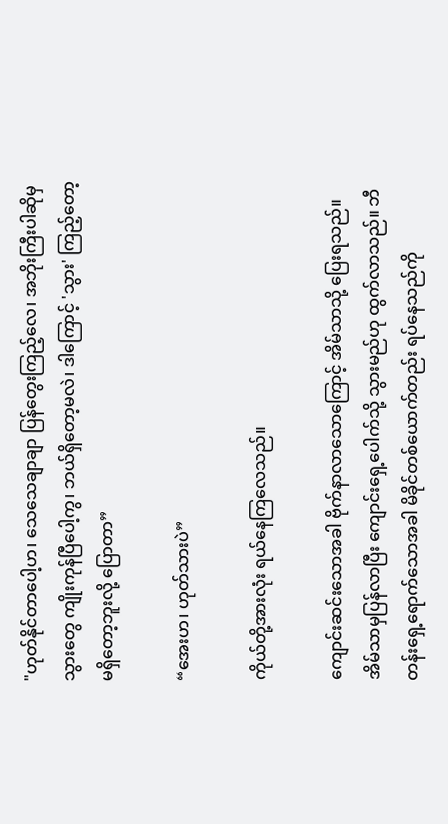"ဟုတ်နိုင်တာပေါ့ဟ၊ သေသေချာချာ ပြန်တွေးကြည့်လေ၊ အဘိုးကြီးပါဆိုမှ သွားတွေ ကျိုးကုန်ပြီပေါ့ကွ၊ ဘယ်ရှိတော့မလဲ၊ ဒါကြောင့် 'သွား' ကြည့်တော့ မရှိတော့ဘူးလို့ ပြောတာ”

“အေးဟ၊ ဟုတ်သားပဲ”

ကိုယ်တို့အားလုံး ရယ်နေကြလေသည်။

ကျောင်းဆင်းသောအခါ ဗိုက်နာလာသောကြောင့် အိမ်သာသို့ ပြေးရသည်။ အိမ်သာမှပြန်လာပြီး ကျောင်းရှေ့ပေါက်သို့ သွားမည်ဟု ထွက်လာသည်။ ဘီတန်းရှေ့ရောက်သောအခါ မိခိုင်တစ်ယောက်တည်း ရပ်နေသည်ကို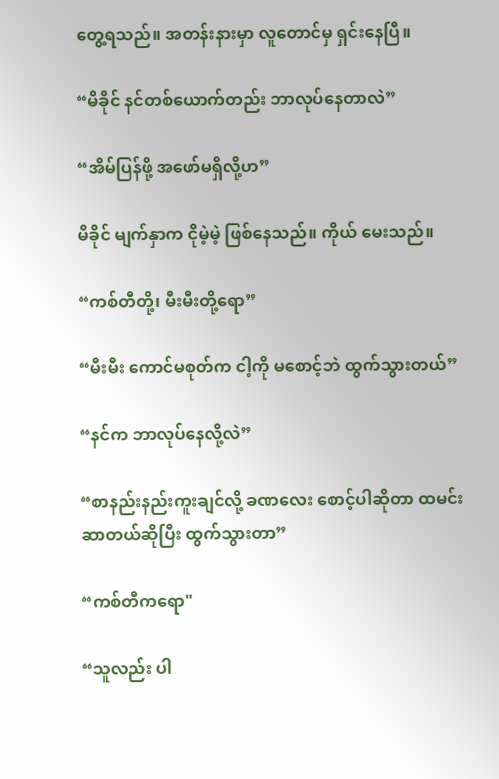တွေ့ရသည်။ အတန်းနားမှာ လူတောင်မှ ရှင်းနေပြီ။

“မိခိုင် နင်တစ်ယောက်တည်း ဘာလုပ်နေတာလဲ”

“အိမ်ပြန်ဖို့ အဖော်မရှိလို့ဟ”

မိခိုင် မျက်နှာက ငိုမဲ့မဲ့ ဖြစ်နေသည်။ ကိုယ် မေးသည်။

“ကစ်တီတို့၊ မီးမီးတို့ရော”

“မီးမီး ကောင်မစုတ်က ငါ့ကို မစောင့်ဘဲ ထွက်သွားတယ်”

“နင်က ဘာလုပ်နေလို့လဲ”

“စာနည်းနည်းကူးချင်လို့ ခဏလေး စောင့်ပါဆိုတာ ထမင်းဆာတယ်ဆိုပြီး ထွက်သွားတာ”

“ကစ်တီကရော"

“သူလည်း ပါ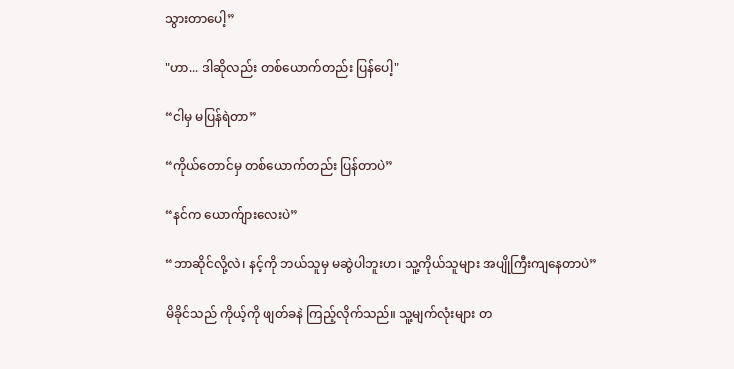သွားတာပေါ့”

"ဟာ... ဒါဆိုလည်း တစ်ယောက်တည်း ပြန်ပေါ့"

“ငါမှ မပြန်ရဲတာ”

“ကိုယ်တောင်မှ တစ်ယောက်တည်း ပြန်တာပဲ”

“နင်က ယောက်ျားလေးပဲ”

“ဘာဆိုင်လို့လဲ၊ နင့်ကို ဘယ်သူမှ မဆွဲပါဘူးဟ၊ သူ့ကိုယ်သူများ အပျိုကြီးကျနေတာပဲ”

မိခိုင်သည် ကိုယ့်ကို ဖျတ်ခနဲ ကြည့်လိုက်သည်။ သူ့မျက်လုံးများ တ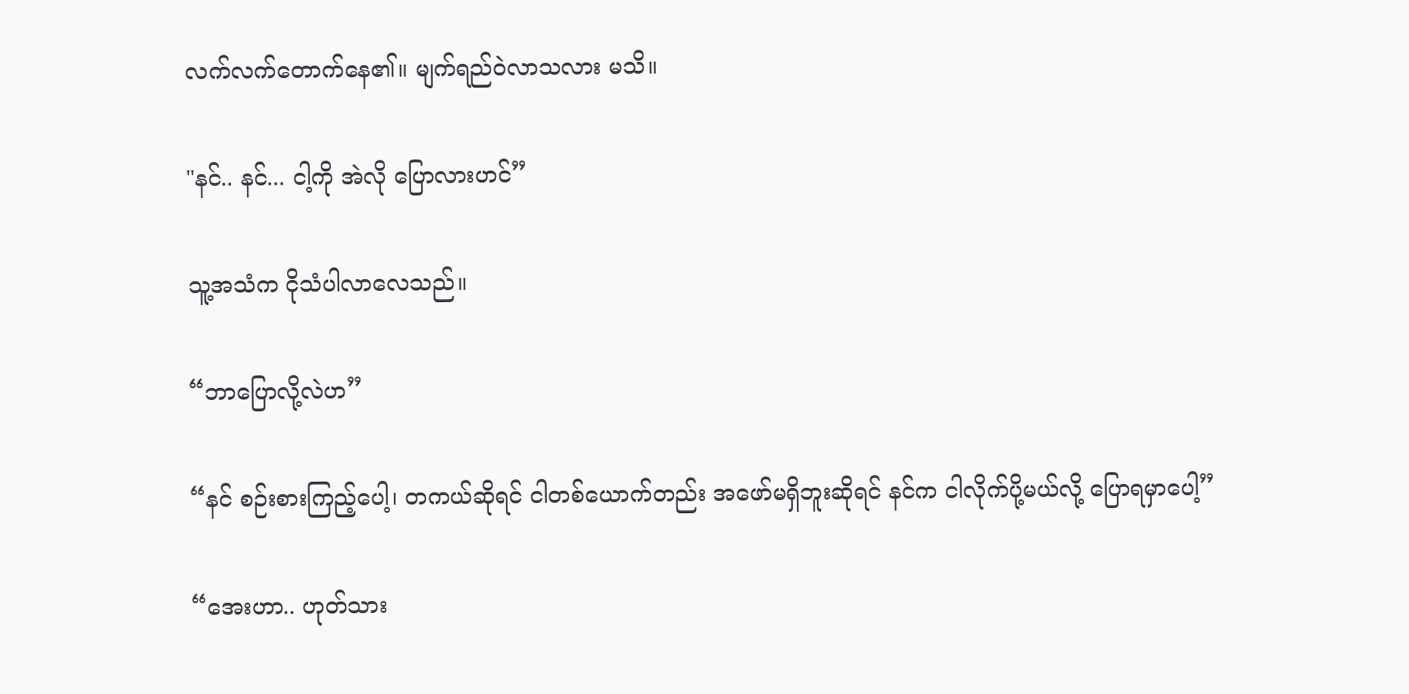လက်လက်တောက်နေ၏။ မျက်ရည်ဝဲလာသလား မသိ။

"နင်.. နင်... ငါ့ကို အဲလို ပြောလားဟင်”

သူ့အသံက ငိုသံပါလာလေသည်။

“ဘာပြောလို့လဲဟ”

“နင် စဉ်းစားကြည့်ပေါ့၊ တကယ်ဆိုရင် ငါတစ်ယောက်တည်း အဖော်မရှိဘူးဆိုရင် နင်က ငါလိုက်ပို့မယ်လို့ ပြောရမှာပေါ့”

“အေးဟာ.. ဟုတ်သား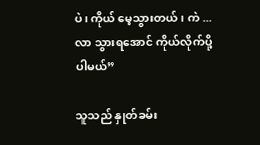ပဲ၊ ကိုယ် မေ့သွားတယ်၊ ကဲ ...လာ သွားရအောင် ကိုယ်လိုက်ပို့ပါမယ်”

သူသည် နှုတ်ခမ်း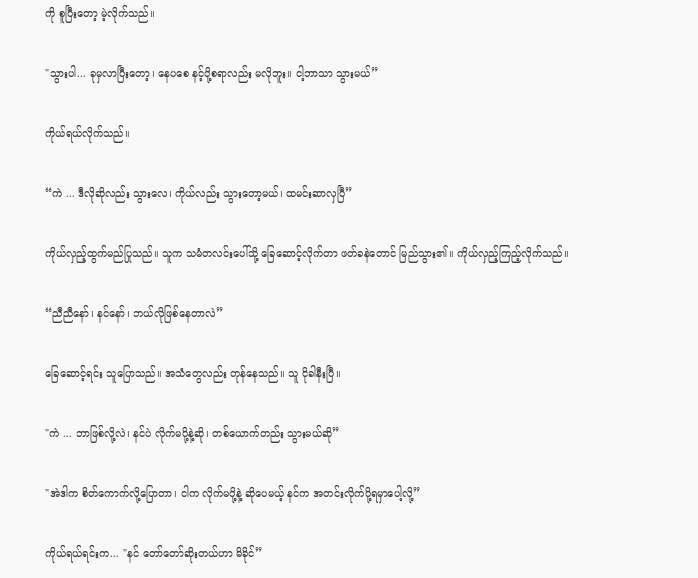ကို စူပြီးတော့ မဲ့လိုက်သည်။

"သွားပါ... ခုမှလာပြီးတော့၊ နေပစေ နင့်ပို့စရာလည်း မလိုဘူး။ ငါ့ဘာသာ သွားမယ်”

ကိုယ်ရယ်လိုက်သည်။

“ကဲ ... ဒီလိုဆိုလည်း သွားလေ၊ ကိုယ်လည်း သွားတော့မယ်၊ ထမင်းဆာလှပြီ”

ကိုယ်လှည့်ထွက်မည်ပြုသည်။ သူက သမံတလင်းပေါ်သို့ ခြေဆောင့်လိုက်တာ ဖတ်ခနဲတောင် မြည်သွား၏။ ကိုယ်လှည့်ကြည့်လိုက်သည်။

“ညီညီနော်၊ နင်နော်၊ ဘယ်လိုဖြစ်နေတာလဲ”

ခြေဆောင့်ရင်း သူပြောသည်။ အသံတွေလည်း တုန်နေသည်။ သူ ငိုခါနီးပြီ။

"ကဲ ... ဘာဖြစ်လို့လဲ၊ နင်ပဲ လိုက်မပို့နဲ့ဆို၊ တစ်ယောက်တည်း သွားမယ်ဆို”

"အဲဒါက စိတ်ကောက်လို့ပြောတာ၊ ငါက လိုက်မပို့နဲ့ ဆိုပေမယ့် နင်က အတင်းလိုက်ပို့ရမှာပေါ့လို့”

ကိုယ်ရယ်ရင်းက... "နင် တော်တော်ဆိုးတယ်ဟာ မိခိုင်”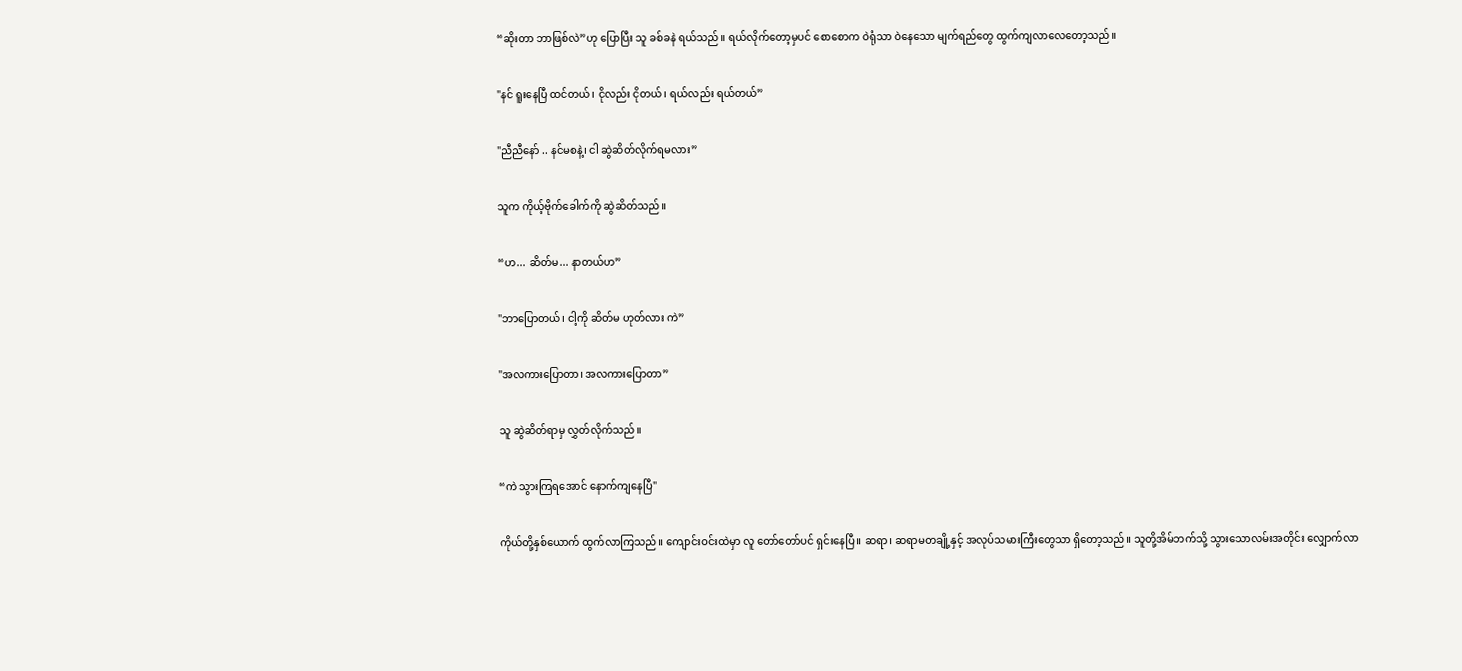“ဆိုးတာ ဘာဖြစ်လဲ”ဟု ပြောပြီး သူ ခစ်ခနဲ ရယ်သည်။ ရယ်လိုက်တော့မှပင် စောစောက ဝဲရုံသာ ဝဲနေသော မျက်ရည်တွေ ထွက်ကျလာလေတော့သည်။

"နင် ရူးနေပြီ ထင်တယ်၊ ငိုလည်း ငိုတယ်၊ ရယ်လည်း ရယ်တယ်”

"ညီညီနော် .. နင်မစနဲ့၊ ငါ ဆွဲဆိတ်လိုက်ရမလား”

သူက ကိုယ့်ဗိုက်ခေါက်ကို ဆွဲဆိတ်သည်။

“ဟ... ဆိတ်မ... နာတယ်ဟ”

"ဘာပြောတယ်၊ ငါ့ကို ဆိတ်မ ဟုတ်လား ကဲ”

"အလကားပြောတာ၊ အလကားပြောတာ”

သူ ဆွဲဆိတ်ရာမှ လွှတ်လိုက်သည်။

“ကဲ သွားကြရအောင် နောက်ကျနေပြီ"

ကိုယ်တို့နှစ်ယောက် ထွက်လာကြသည်။ ကျောင်းဝင်းထဲမှာ လူ တော်တော်ပင် ရှင်းနေပြီ။ ဆရာ၊ ဆရာမတချို့နှင့် အလုပ်သမားကြီးတွေသာ ရှိတော့သည်။ သူတို့အိမ်ဘက်သို့ သွားသောလမ်းအတိုင်း လျှောက်လာ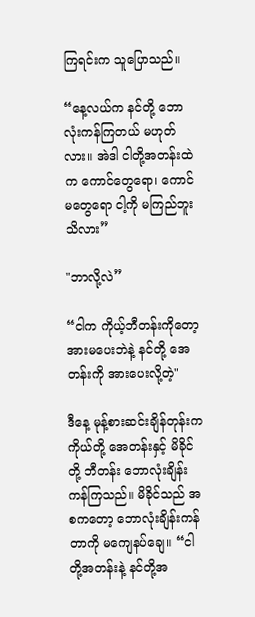ကြရင်းက သူပြောသည်။

“နေ့လယ်က နင်တို့ ဘောလုံးကန်ကြတယ် မဟုတ်လား။ အဲဒါ ငါတို့အတန်းထဲက ကောင်တွေရော၊ ကောင်မတွေရော ငါ့ကို မကြည်ဘူး သိလား”

"ဘာလို့လဲ”

“ငါက ကိုယ့်ဘီတန်းကိုတော့ အားမပေးဘဲနဲ့ နင်တို့ အေတန်းကို အားပေးလို့တဲ့"

ဒီနေ့ မုန့်စားဆင်းချိန်တုန်းက ကိုယ်တို့ အေတန်းနှင့် မိခိုင်တို့ ဘီတန်း ဘောလုံးချိန်းကန်ကြသည်။ မိခိုင်သည် အစကတော့ ဘောလုံးချိန်းကန်တာကို မကျေနပ်ချေ။ “ငါတို့အတန်းနဲ့ နင်တို့အ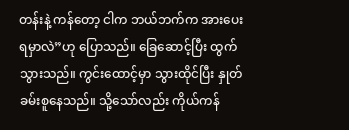တန်းနဲ့ ကန်တော့ ငါက ဘယ်ဘက်က အားပေးရမှာလဲ”ဟု ပြောသည်။ ခြေဆောင့်ပြီး ထွက်သွားသည်။ ကွင်းထောင့်မှာ သွားထိုင်ပြီး နှုတ်ခမ်းစူနေသည်။ သို့သော်လည်း ကိုယ်ကန်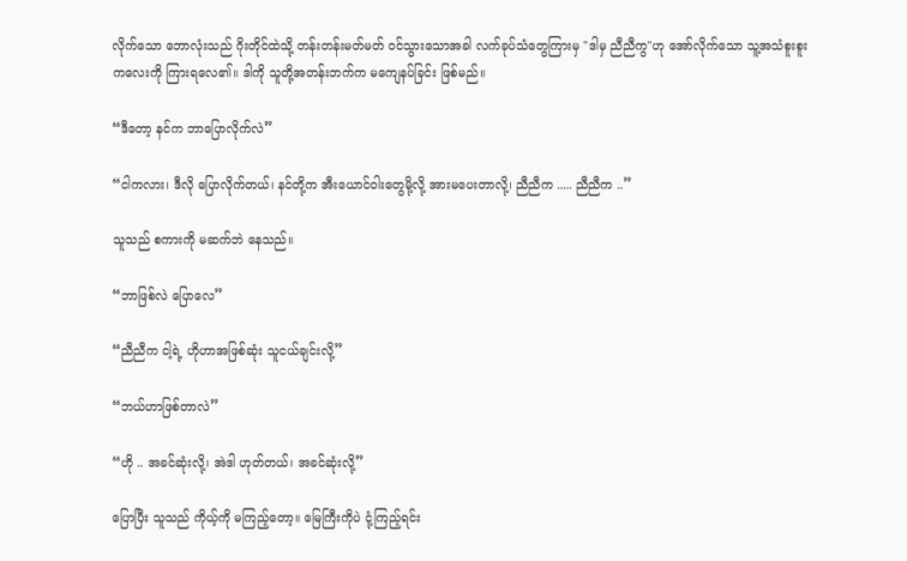လိုက်သော ဘောလုံးသည် ဂိုးတိုင်ထဲသို့ တန်းတန်းမတ်မတ် ဝင်သွားသောအခါ လက်ခုပ်သံတွေကြားမှ "ဒါမှ ညီညီကွ"ဟု အော်လိုက်သော သူ့အသံစူးစူးကလေးကို ကြားရလေ၏။ ဒါကို သူတို့အတန်းဘက်က မကျေနပ်ခြင်း ဖြစ်မည်။

“ဒီတော့ နင်က ဘာပြောလိုက်လဲ”

“ငါကလား၊ ဒီလို ပြောလိုက်တယ်၊ နင်တို့က အီးယောင်ဝါးတွေမို့လို့ အားမပေးတာလို့၊ ညီညီက ..... ညီညီက ..”

သူသည် စကားကို မဆက်ဘဲ နေသည်။

“ဘာဖြစ်လဲ ပြောလေ”

“ညီညီက ငါ့ရဲ့ ဟိုဟာအဖြစ်ဆုံး သူငယ်ချင်းလို့”

“ဘယ်ဟာဖြစ်တာလဲ”

“ဟို .. အခင်ဆုံးလို့၊ အဲဒါ ဟုတ်တယ်၊ အခင်ဆုံးလို့”

ပြောပြီး သူသည် ကိုယ့်ကို မကြည့်တော့။ မြေကြီးကိုပဲ ငုံ့ကြည့်ရင်း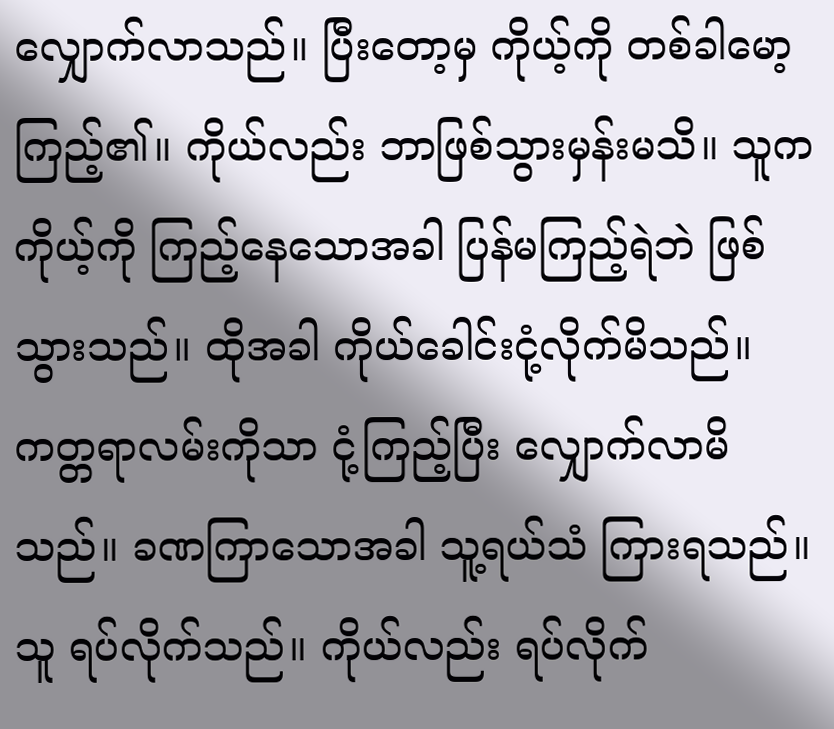လျှောက်လာသည်။ ပြီးတော့မှ ကိုယ့်ကို တစ်ခါမော့ကြည့်၏။ ကိုယ်လည်း ဘာဖြစ်သွားမှန်းမသိ။ သူက ကိုယ့်ကို ကြည့်နေသောအခါ ပြန်မကြည့်ရဲဘဲ ဖြစ်သွားသည်။ ထိုအခါ ကိုယ်ခေါင်းငုံ့လိုက်မိသည်။ ကတ္တရာလမ်းကိုသာ ငုံ့ကြည့်ပြီး လျှောက်လာမိသည်။ ခဏကြာသောအခါ သူ့ရယ်သံ ကြားရသည်။ သူ ရပ်လိုက်သည်။ ကိုယ်လည်း ရပ်လိုက်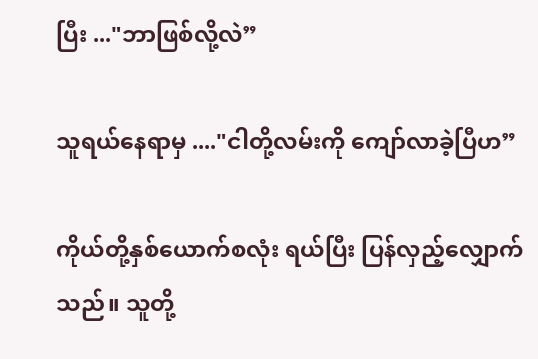ပြီး ..."ဘာဖြစ်လို့လဲ”

သူရယ်နေရာမှ ...."ငါတို့လမ်းကို ကျော်လာခဲ့ပြီဟ”

ကိုယ်တို့နှစ်ယောက်စလုံး ရယ်ပြီး ပြန်လှည့်လျှောက်သည်။ သူတို့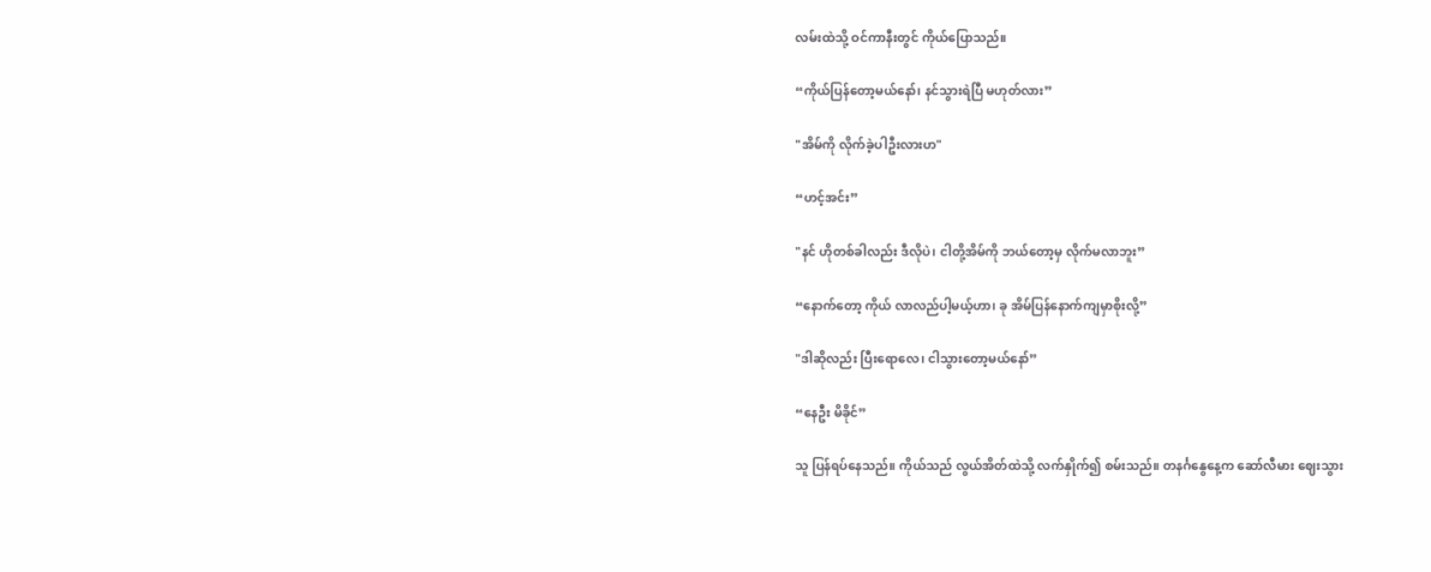လမ်းထဲသို့ ဝင်ကာနီးတွင် ကိုယ်ပြောသည်။

“ကိုယ်ပြန်တော့မယ်နော်၊ နင်သွားရဲပြီ မဟုတ်လား”

"အိမ်ကို လိုက်ခဲ့ပါဦးလားဟ"

“ဟင့်အင်း”

"နင် ဟိုတစ်ခါလည်း ဒီလိုပဲ၊ ငါတို့အိမ်ကို ဘယ်တော့မှ လိုက်မလာဘူး”

“နောက်တော့ ကိုယ် လာလည်ပါ့မယ့်ဟာ၊ ခု အိမ်ပြန်နောက်ကျမှာစိုးလို့”

"ဒါဆိုလည်း ပြီးရောလေ၊ ငါသွားတော့မယ်နော်”

“နေဦး မိခိုင်”

သူ ပြန်ရပ်နေသည်။ ကိုယ်သည် လွယ်အိတ်ထဲသို့ လက်နှိုက်၍ စမ်းသည်။ တနင်္ဂနွေနေ့က ဆော်လီမား ဈေးသွား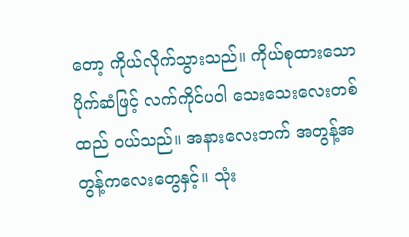တော့ ကိုယ်လိုက်သွားသည်။ ကိုယ်စုထားသော ပိုက်ဆံဖြင့် လက်ကိုင်ပဝါ သေးသေးလေးတစ်ထည် ဝယ်သည်။ အနားလေးဘက် အတွန့်အတွန့်ကလေးတွေနှင့်။ သုံး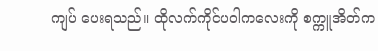ကျပ် ပေးရသည်။ ထိုလက်ကိုင်ပဝါကလေးကို စက္ကူအိတ်က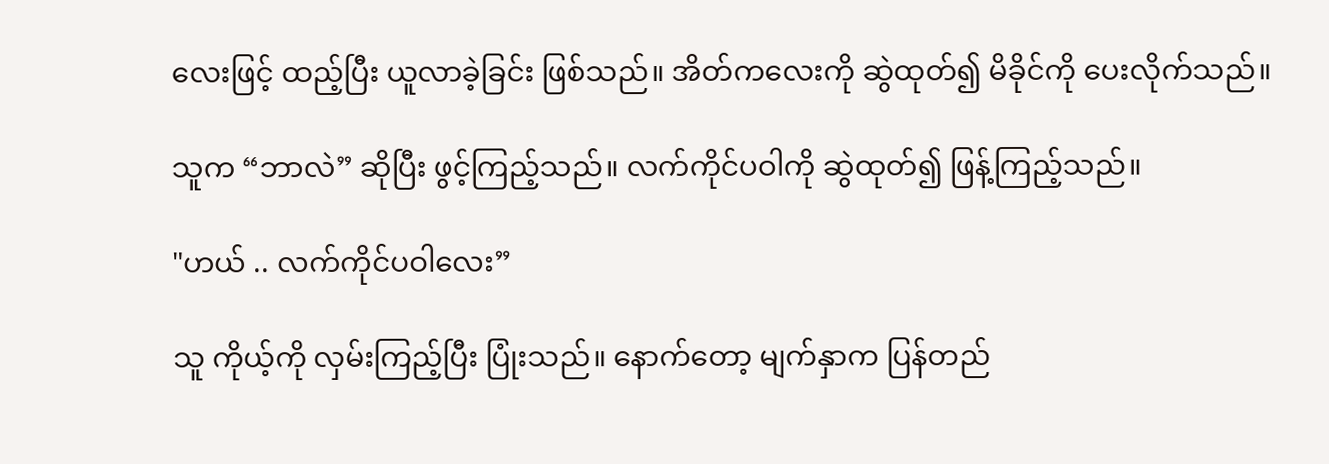လေးဖြင့် ထည့်ပြီး ယူလာခဲ့ခြင်း ဖြစ်သည်။ အိတ်ကလေးကို ဆွဲထုတ်၍ မိခိုင်ကို ပေးလိုက်သည်။

သူက “ဘာလဲ” ဆိုပြီး ဖွင့်ကြည့်သည်။ လက်ကိုင်ပဝါကို ဆွဲထုတ်၍ ဖြန့်ကြည့်သည်။

"ဟယ် .. လက်ကိုင်ပဝါလေး”

သူ ကိုယ့်ကို လှမ်းကြည့်ပြီး ပြုံးသည်။ နောက်တော့ မျက်နှာက ပြန်တည်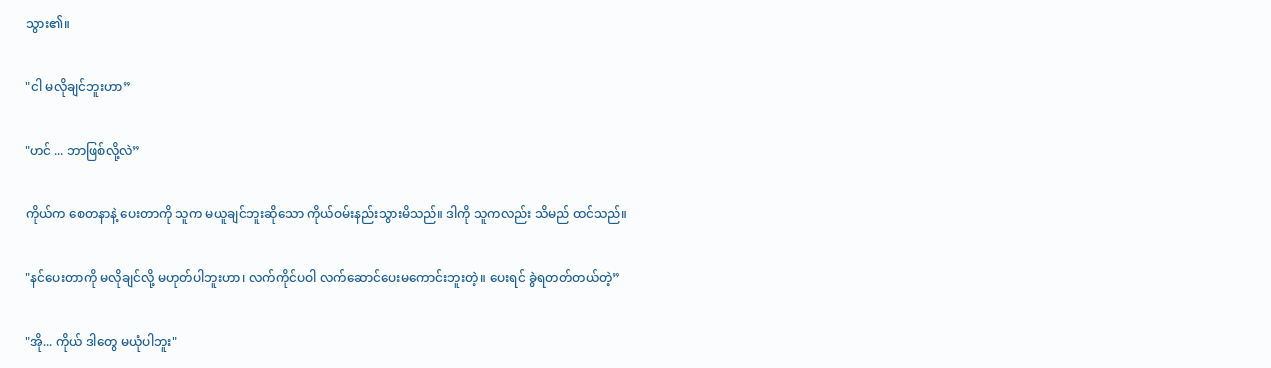သွား၏။

"ငါ မလိုချင်ဘူးဟာ”

"ဟင် ... ဘာဖြစ်လို့လဲ”

ကိုယ်က စေတနာနဲ့ ပေးတာကို သူက မယူချင်ဘူးဆိုသော ကိုယ်ဝမ်းနည်းသွားမိသည်။ ဒါကို သူကလည်း သိမည် ထင်သည်။

"နင်ပေးတာကို မလိုချင်လို့ မဟုတ်ပါဘူးဟာ၊ လက်ကိုင်ပဝါ လက်ဆောင်ပေးမကောင်းဘူးတဲ့။ ပေးရင် ခွဲရတတ်တယ်တဲ့”

"အို... ကိုယ် ဒါတွေ မယုံပါဘူး"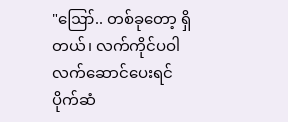"ဪ.. တစ်ခုတော့ ရှိတယ်၊ လက်ကိုင်ပဝါ လက်ဆောင်ပေးရင် ပိုက်ဆံ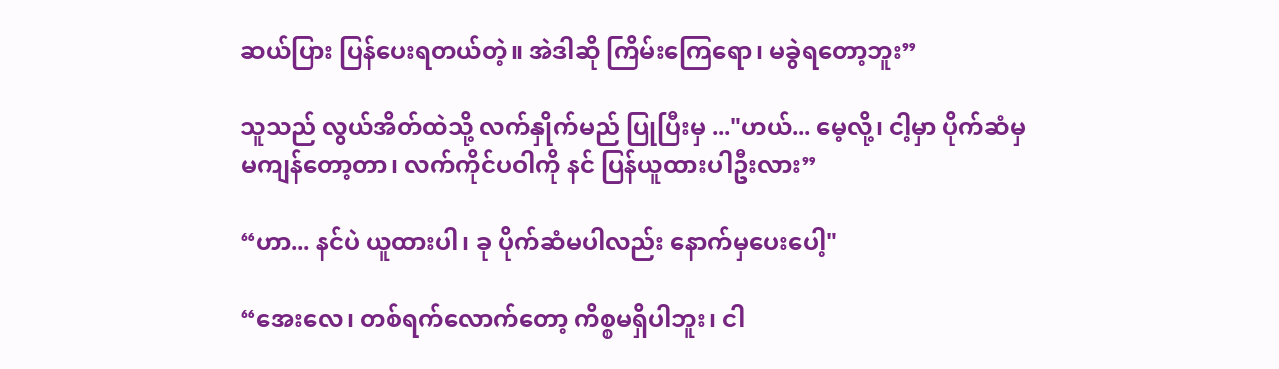ဆယ်ပြား ပြန်ပေးရတယ်တဲ့။ အဲဒါဆို ကြိမ်းကြေရော၊ မခွဲရတော့ဘူး”

သူသည် လွယ်အိတ်ထဲသို့ လက်နှိုက်မည် ပြုပြီးမှ ..."ဟယ်... မေ့လို့၊ ငါ့မှာ ပိုက်ဆံမှ မကျန်တော့တာ၊ လက်ကိုင်ပဝါကို နင် ပြန်ယူထားပါဦးလား”

“ဟာ... နင်ပဲ ယူထားပါ၊ ခု ပိုက်ဆံမပါလည်း နောက်မှပေးပေါ့"

“အေးလေ၊ တစ်ရက်လောက်တော့ ကိစ္စမရှိပါဘူး၊ ငါ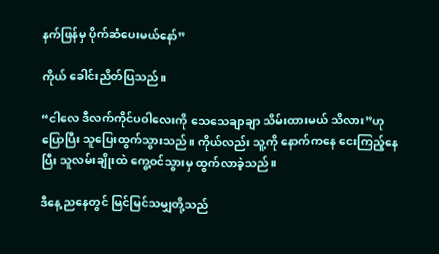နက်ဖြန်မှ ပိုက်ဆံပေးမယ်နော်”

ကိုယ် ခေါင်းညိတ်ပြသည်။

“ငါလေ ဒီလက်ကိုင်ပဝါလေးကို သေသေချာချာ သိမ်းထားမယ် သိလား”ဟု ပြောပြီး သူပြေးထွက်သွားသည်။ ကိုယ်လည်း သူ့ကို နောက်ကနေ ငေးကြည့်နေပြီး သူလမ်းချိုးထဲ ကွေ့ဝင်သွားမှ ထွက်လာခဲ့သည်။

ဒီနေ့ ညနေတွင် မြင်မြင်သမျှတို့သည်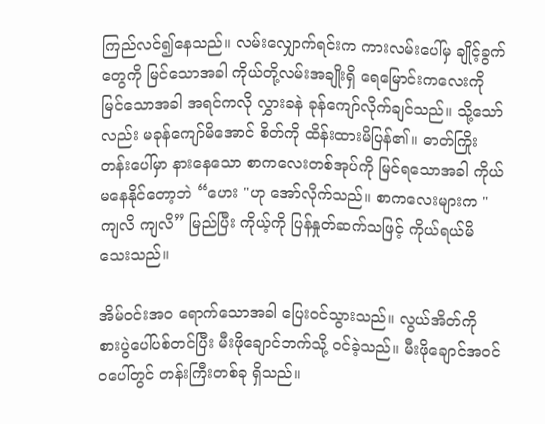ကြည်လင်၍နေသည်။ လမ်းလျှောက်ရင်းက ကားလမ်းပေါ်မှ ချိုင့်ခွက်တွေကို မြင်သောအခါ ကိုယ်တို့လမ်းအချိုးရှိ ရေမြောင်းကလေးကို မြင်သောအခါ အရင်ကလို လွှားခနဲ ခုန်ကျော်လိုက်ချင်သည်။ သို့သော်လည်း မခုန်ကျော်မိအောင် စိတ်ကို ထိန်းထားမိပြန်၏။ ဓာတ်ကြိုးတန်းပေါ်မှာ နားနေသော စာကလေးတစ်အုပ်ကို မြင်ရသောအခါ ကိုယ်မနေနိုင်တော့ဘဲ “ဟေး "ဟု အော်လိုက်သည်။ စာကလေးများက "ကျလိ ကျလိ” မြည်ပြီး ကိုယ့်ကို ပြန်နှုတ်ဆက်သဖြင့် ကိုယ်ရယ်မိသေးသည်။

အိမ်ဝင်းအဝ ရောက်သောအခါ ပြေးဝင်သွားသည်။ လွယ်အိတ်ကို စားပွဲပေါ်ပစ်တင်ပြီး မီးဖိုချောင်ဘက်သို့ ဝင်ခဲ့သည်။ မီးဖိုချောင်အဝင်ဝပေါ်တွင် တန်းကြီးတစ်ခု ရှိသည်။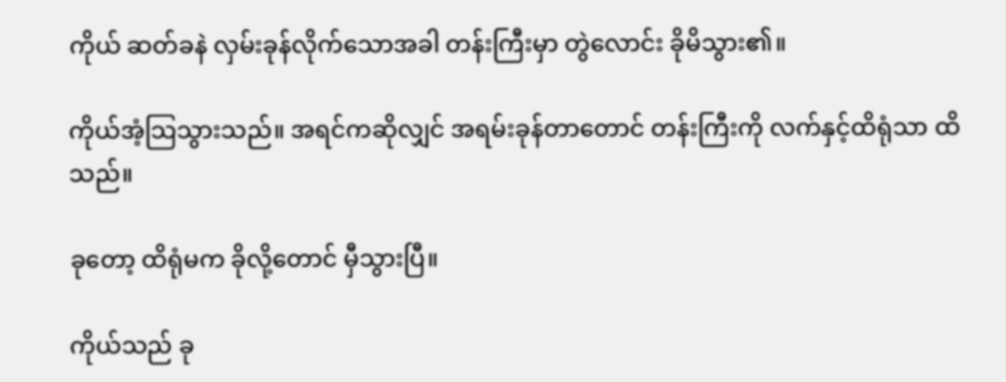ကိုယ် ဆတ်ခနဲ လှမ်းခုန်လိုက်သောအခါ တန်းကြီးမှာ တွဲလောင်း ခိုမိသွား၏။

ကိုယ်အံ့သြသွားသည်။ အရင်ကဆိုလျှင် အရမ်းခုန်တာတောင် တန်းကြီးကို လက်နှင့်ထိရုံသာ ထိသည်။

ခုတော့ ထိရုံမက ခိုလို့တောင် မှီသွားပြီ။

ကိုယ်သည် ခု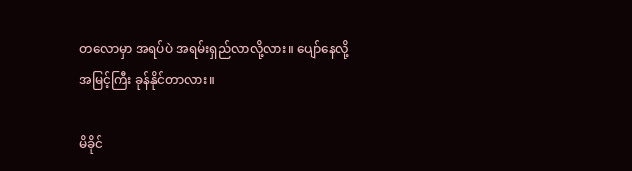တလောမှာ အရပ်ပဲ အရမ်းရှည်လာလို့လား။ ပျော်နေလို့ အမြင့်ကြီး ခုန်နိုင်တာလား။

မိခိုင်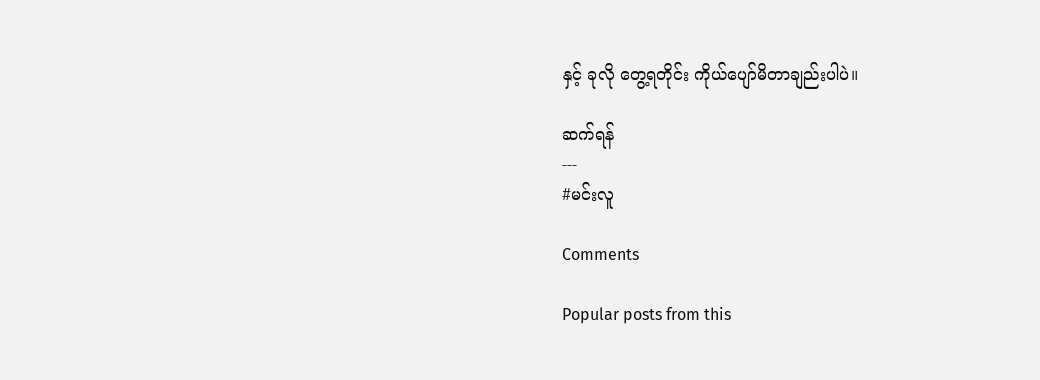နှင့် ခုလို တွေ့ရတိုင်း ကိုယ်ပျော်မိတာချည်းပါပဲ။

ဆက်ရန်
---
#မင်းလူ

Comments

Popular posts from this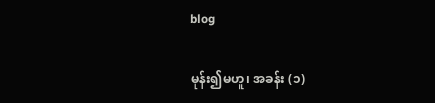blog

မုန်း၍မဟူ၊ အခန်း (၁)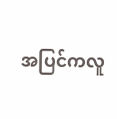အပြင်ကလူ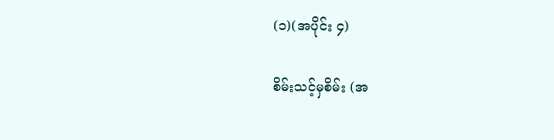(၁)(အပိုင်း ၄)

စိမ်းသင့်မှစိမ်း (အ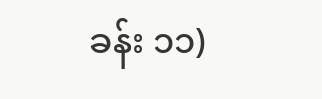ခန်း ၁၁)